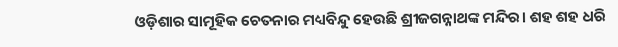ଓଡ଼ିଶାର ସାମୂହିକ ଚେତନାର ମଧ୍ୟବିନ୍ଦୁ ହେଉଛି ଶ୍ରୀଜଗନ୍ନାଥଙ୍କ ମନ୍ଦିର। ଶହ ଶହ ଧରି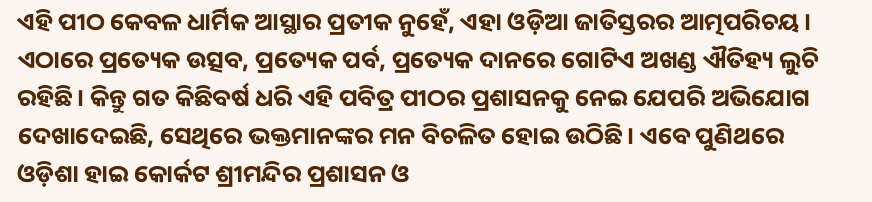ଏହି ପୀଠ କେବଳ ଧାର୍ମିକ ଆସ୍ଥାର ପ୍ରତୀକ ନୁହେଁ, ଏହା ଓଡ଼ିଆ ଜାତିସ୍ତରର ଆତ୍ମପରିଚୟ। ଏଠାରେ ପ୍ରତ୍ୟେକ ଉତ୍ସବ, ପ୍ରତ୍ୟେକ ପର୍ବ, ପ୍ରତ୍ୟେକ ଦାନରେ ଗୋଟିଏ ଅଖଣ୍ଡ ଐତିହ୍ୟ ଲୁଚି ରହିଛି। କିନ୍ତୁ ଗତ କିଛିବର୍ଷ ଧରି ଏହି ପବିତ୍ର ପୀଠର ପ୍ରଶାସନକୁ ନେଇ ଯେପରି ଅଭିଯୋଗ ଦେଖାଦେଇଛି, ସେଥିରେ ଭକ୍ତମାନଙ୍କର ମନ ବିଚଳିତ ହୋଇ ଉଠିଛି। ଏବେ ପୁଣିଥରେ ଓଡ଼ିଶା ହାଇ କୋର୍କଟ ଶ୍ରୀମନ୍ଦିର ପ୍ରଶାସନ ଓ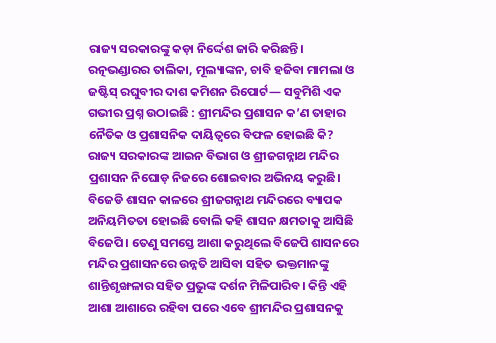ରାଜ୍ୟ ସରକାରଙ୍କୁ କଡ଼ା ନିର୍ଦ୍ଦେଶ ଜାରି କରିଛନ୍ତି। ରତ୍ନଭଣ୍ଡାରର ତାଲିକା, ମୂଲ୍ୟାଙ୍କନ, ଚାବି ହଜିବା ମାମଲା ଓ ଜଷ୍ଟିସ୍ ରଘୁବୀର ଦାଶ କମିଶନ ରିପୋର୍ଟ— ସବୁମିଶି ଏକ ଗଭୀର ପ୍ରଶ୍ନ ଉଠାଇଛି : ଶ୍ରୀମନ୍ଦିର ପ୍ରଶାସନ କ’ଣ ତାହାର ନୈତିକ ଓ ପ୍ରଶାସନିକ ଦାୟିତ୍ୱରେ ବିଫଳ ହୋଇଛି କି?
ରାଜ୍ୟ ସରକାରଙ୍କ ଆଇନ ବିଭାଗ ଓ ଶ୍ରୀଜଗନ୍ନାଥ ମନ୍ଦିର ପ୍ରଶାସନ ନିଘୋଡ଼ ନିଜରେ ଶୋଇବାର ଅଭିନୟ କରୁଛି। ବିଜେଡି ଶାସନ କାଳରେ ଶ୍ରୀଜଗନ୍ନାଥ ମନ୍ଦିରରେ ବ୍ୟାପକ ଅନିୟମିତତା ହୋଇଛି ବୋଲି କହି ଶାସନ କ୍ଷମତାକୁ ଆସିଛି ବିଜେପି। ତେଣୁ ସମସ୍ତେ ଆଶା କରୁଥିଲେ ବିଜେପି ଶାସନରେ ମନ୍ଦିର ପ୍ରଶାସନରେ ଉନ୍ନତି ଆସିବା ସହିତ ଭକ୍ତମାନଙ୍କୁ ଶାନ୍ତିଶୃଙ୍ଖଳାର ସହିତ ପ୍ରଭୁଙ୍କ ଦର୍ଶନ ମିଳିପାରିବ। କିନ୍ତି ଏହି ଆଶା ଆଶାରେ ରହିବା ପରେ ଏବେ ଶ୍ରୀମନ୍ଦିର ପ୍ରଶାସନକୁ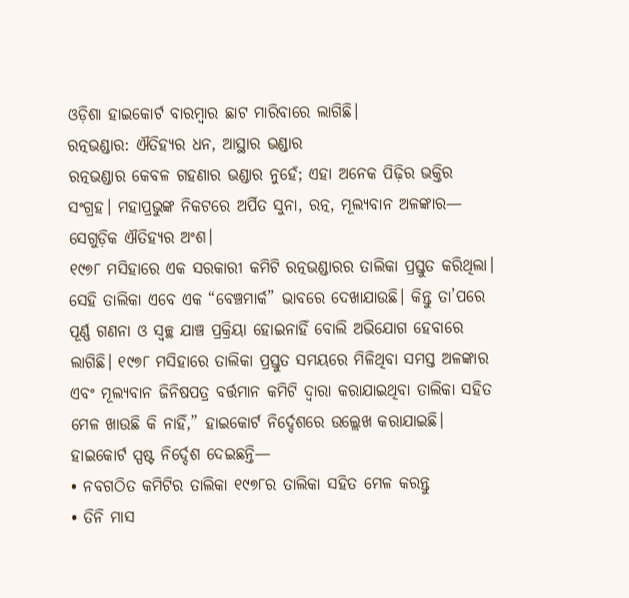ଓଡ଼ିଶା ହାଇକୋର୍ଟ ବାରମ୍ବାର ଛାଟ ମାରିବାରେ ଲାଗିଛି।
ରତ୍ନଭଣ୍ଡାର: ଐତିହ୍ୟର ଧନ, ଆସ୍ଥାର ଭଣ୍ଡାର
ରତ୍ନଭଣ୍ଡାର କେବଳ ଗହଣାର ଭଣ୍ଡାର ନୁହେଁ; ଏହା ଅନେକ ପିଢ଼ିର ଭକ୍ତିର ସଂଗ୍ରହ। ମହାପ୍ରଭୁଙ୍କ ନିକଟରେ ଅର୍ପିତ ସୁନା, ରତ୍ନ, ମୂଲ୍ୟବାନ ଅଳଙ୍କାର— ସେଗୁଡ଼ିକ ଐତିହ୍ୟର ଅଂଶ।
୧୯୭୮ ମସିହାରେ ଏକ ସରକାରୀ କମିଟି ରତ୍ନଭଣ୍ଡାରର ତାଲିକା ପ୍ରସ୍ତୁତ କରିଥିଲା। ସେହି ତାଲିକା ଏବେ ଏକ “ବେଞ୍ଚମାର୍କ” ଭାବରେ ଦେଖାଯାଉଛି। କିନ୍ତୁ ତା’ପରେ ପୂର୍ଣ୍ଣ ଗଣନା ଓ ସ୍ୱଚ୍ଛ ଯାଞ୍ଚ ପ୍ରକ୍ରିୟା ହୋଇନାହିଁ ବୋଲି ଅଭିଯୋଗ ହେବାରେ ଲାଗିଛି। ୧୯୭୮ ମସିହାରେ ତାଲିକା ପ୍ରସ୍ତୁତ ସମୟରେ ମିଳିଥିବା ସମସ୍ତ ଅଳଙ୍କାର ଏବଂ ମୂଲ୍ୟବାନ ଜିନିଷପତ୍ର ବର୍ତ୍ତମାନ କମିଟି ଦ୍ୱାରା କରାଯାଇଥିବା ତାଲିକା ସହିତ ମେଳ ଖାଉଛି କି ନାହିଁ,” ହାଇକୋର୍ଟ ନିର୍ଦ୍ଦେଶରେ ଉଲ୍ଲେଖ କରାଯାଇଛି।
ହାଇକୋର୍ଟ ସ୍ପଷ୍ଟ ନିର୍ଦ୍ଦେଶ ଦେଇଛନ୍ତି—
• ନବଗଠିତ କମିଟିର ତାଲିକା ୧୯୭୮ର ତାଲିକା ସହିତ ମେଳ କରନ୍ତୁ
• ତିନି ମାସ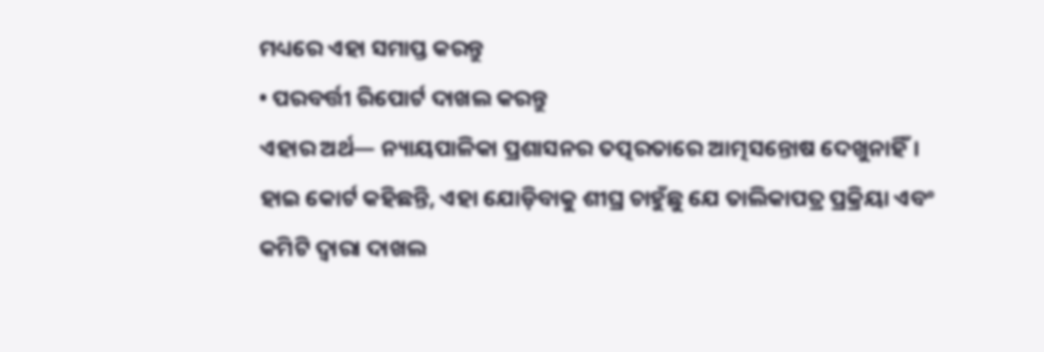ମଧ୍ୟରେ ଏହା ସମାପ୍ତ କରନ୍ତୁ
• ପରବର୍ତ୍ତୀ ରିପୋର୍ଟ ଦାଖଲ କରନ୍ତୁ
ଏହାର ଅର୍ଥ— ନ୍ୟାୟପାଳିକା ପ୍ରଶାସନର ତତ୍ପରତାରେ ଆତ୍ମସନ୍ତୋଷ ଦେଖୁନାହିଁ।
ହାଇ କୋର୍ଟ କହିଛନ୍ତି, ଏହା ଯୋଡ଼ିବାକୁ ଶୀଘ୍ର ଚାହୁଁଛୁ ଯେ ତାଲିକାପତ୍ର ପ୍ରକ୍ରିୟା ଏବଂ କମିଟି ଦ୍ୱାରା ଦାଖଲ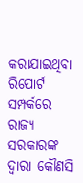କରାଯାଇଥିବା ରିପୋର୍ଟ ସମ୍ପର୍କରେ ରାଜ୍ୟ ସରକାରଙ୍କ ଦ୍ୱାରା କୌଣସି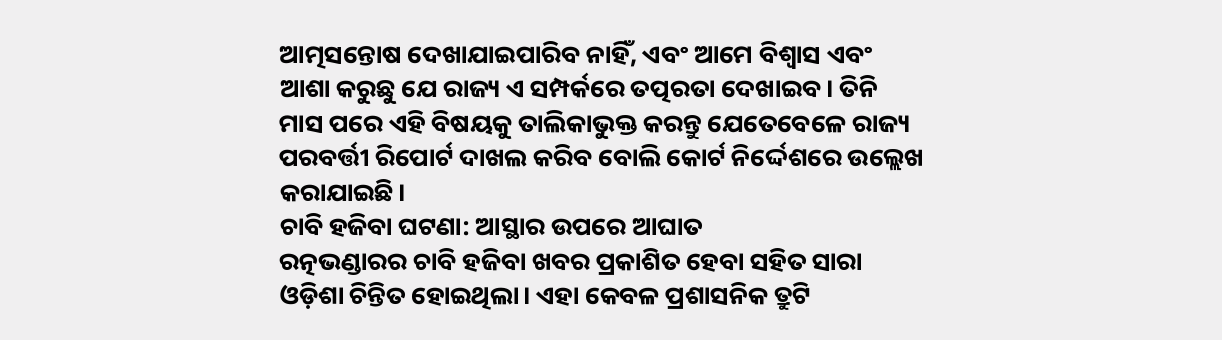ଆତ୍ମସନ୍ତୋଷ ଦେଖାଯାଇପାରିବ ନାହିଁ, ଏବଂ ଆମେ ବିଶ୍ୱାସ ଏବଂ ଆଶା କରୁଛୁ ଯେ ରାଜ୍ୟ ଏ ସମ୍ପର୍କରେ ତତ୍ପରତା ଦେଖାଇବ। ତିନି ମାସ ପରେ ଏହି ବିଷୟକୁ ତାଲିକାଭୁକ୍ତ କରନ୍ତୁ ଯେତେବେଳେ ରାଜ୍ୟ ପରବର୍ତ୍ତୀ ରିପୋର୍ଟ ଦାଖଲ କରିବ ବୋଲି କୋର୍ଟ ନିର୍ଦ୍ଦେଶରେ ଉଲ୍ଲେଖ କରାଯାଇଛି।
ଚାବି ହଜିବା ଘଟଣା: ଆସ୍ଥାର ଉପରେ ଆଘାତ
ରତ୍ନଭଣ୍ଡାରର ଚାବି ହଜିବା ଖବର ପ୍ରକାଶିତ ହେବା ସହିତ ସାରା ଓଡ଼ିଶା ଚିନ୍ତିତ ହୋଇଥିଲା। ଏହା କେବଳ ପ୍ରଶାସନିକ ତ୍ରୁଟି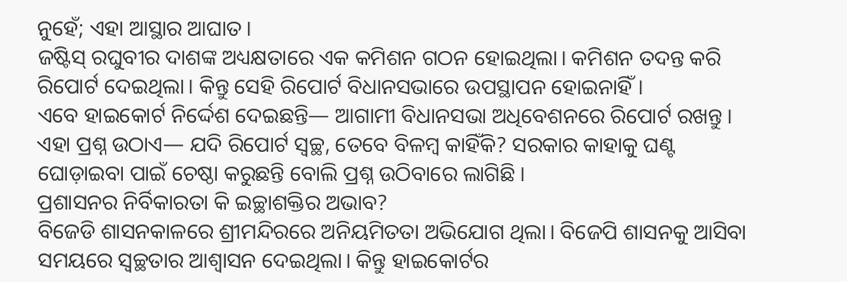ନୁହେଁ; ଏହା ଆସ୍ଥାର ଆଘାତ।
ଜଷ୍ଟିସ୍ ରଘୁବୀର ଦାଶଙ୍କ ଅଧ୍ୟକ୍ଷତାରେ ଏକ କମିଶନ ଗଠନ ହୋଇଥିଲା। କମିଶନ ତଦନ୍ତ କରି ରିପୋର୍ଟ ଦେଇଥିଲା। କିନ୍ତୁ ସେହି ରିପୋର୍ଟ ବିଧାନସଭାରେ ଉପସ୍ଥାପନ ହୋଇନାହିଁ।
ଏବେ ହାଇକୋର୍ଟ ନିର୍ଦ୍ଦେଶ ଦେଇଛନ୍ତି— ଆଗାମୀ ବିଧାନସଭା ଅଧିବେଶନରେ ରିପୋର୍ଟ ରଖନ୍ତୁ।
ଏହା ପ୍ରଶ୍ନ ଉଠାଏ— ଯଦି ରିପୋର୍ଟ ସ୍ୱଚ୍ଛ, ତେବେ ବିଳମ୍ବ କାହିଁକି? ସରକାର କାହାକୁ ଘଣ୍ଟ ଘୋଡ଼ାଇବା ପାଇଁ ଚେଷ୍ଠା କରୁଛନ୍ତି ବୋଲି ପ୍ରଶ୍ନ ଉଠିବାରେ ଲାଗିଛି।
ପ୍ରଶାସନର ନିର୍ବିକାରତା କି ଇଚ୍ଛାଶକ୍ତିର ଅଭାବ?
ବିଜେଡି ଶାସନକାଳରେ ଶ୍ରୀମନ୍ଦିରରେ ଅନିୟମିତତା ଅଭିଯୋଗ ଥିଲା। ବିଜେପି ଶାସନକୁ ଆସିବା ସମୟରେ ସ୍ୱଚ୍ଛତାର ଆଶ୍ୱାସନ ଦେଇଥିଲା। କିନ୍ତୁ ହାଇକୋର୍ଟର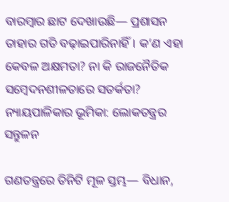ବାରମ୍ବାର ଛାଟ ଦେଖାଉଛି— ପ୍ରଶାସନ ତାହାର ଗତି ବଢ଼ାଇପାରିନାହିଁ। କ’ଣ ଏହା କେବଳ ଅକ୍ଷମତା? ନା କି ରାଜନୈତିକ ସମ୍ବେଦନଶୀଳତାରେ ସତର୍କତା?
ନ୍ୟାୟପାଳିକାର ଭୂମିକା: ଲୋକତନ୍ତ୍ରର ସନ୍ତୁଳନ

ଗଣତନ୍ତ୍ରରେ ତିନିଟି ମୂଳ ସ୍ତମ୍ଭ— ବିଧାନ,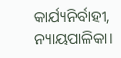କାର୍ଯ୍ୟନିର୍ବାହୀ, ନ୍ୟାୟପାଳିକା।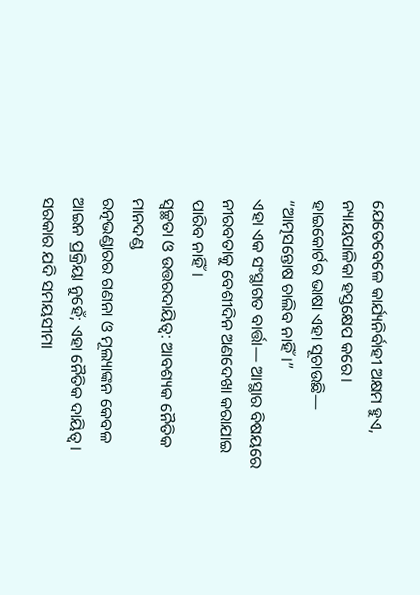ଯେତେବେଳେ କାର୍ଯ୍ୟନିର୍ବାହୀ ଅକ୍ଷମ ହୁଏ, ନ୍ୟାୟପାଳିକା ହସ୍ତକ୍ଷେପ କରେ।
ହାଇକୋର୍ଟର ଭାଷା ଏହା ସୂଚାଉଛି—
“ଆତ୍ମସନ୍ତୋଷ ଚାଲିବ ନାହିଁ।”
ଏହା ଏକ ସଂସ୍ଥାଗତ ବାର୍ତ୍ତା— ଆସ୍ଥାର ବିଷୟରେ ନୀରବତାକୁ ବେଶୀଦିନ ଅଣଦେଖା କରାଯାଇ ପାରିବ ନାହିଁ।
ସ୍ୱଚ୍ଛତା ଓ ଉତ୍ତରଦାୟିତ୍ୱ: ଆବଶ୍ୟକ ନୈତିକ ମାନଦଣ୍ଡ
ରତ୍ନଭଣ୍ଡାରର ଗଣନା ଓ ମୂଲ୍ୟାଙ୍କନ କେବଳ ଆଇନ ପ୍ରକ୍ରିୟା ନୁହେଁ; ଏହା ନୈତିକ ଦାୟିତ୍ୱ।
ସରକାର ଯଦି ସମୟସୀମା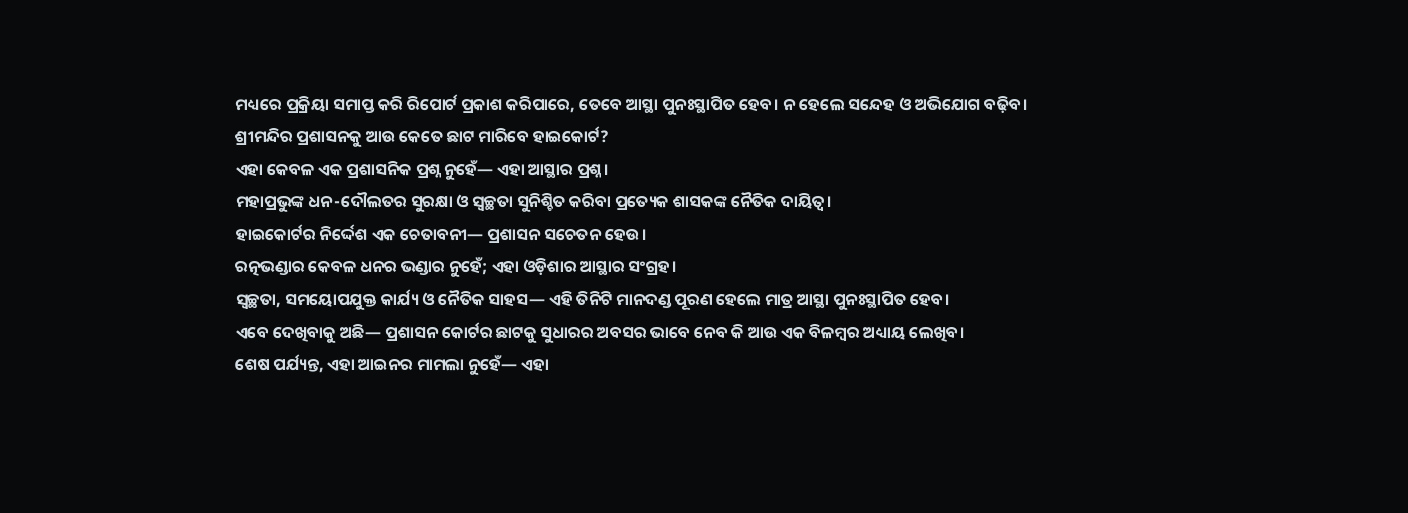ମଧ୍ୟରେ ପ୍ରକ୍ରିୟା ସମାପ୍ତ କରି ରିପୋର୍ଟ ପ୍ରକାଶ କରିପାରେ, ତେବେ ଆସ୍ଥା ପୁନଃସ୍ଥାପିତ ହେବ। ନ ହେଲେ ସନ୍ଦେହ ଓ ଅଭିଯୋଗ ବଢ଼ିବ।
ଶ୍ରୀମନ୍ଦିର ପ୍ରଶାସନକୁ ଆଉ କେତେ ଛାଟ ମାରିବେ ହାଇକୋର୍ଟ?
ଏହା କେବଳ ଏକ ପ୍ରଶାସନିକ ପ୍ରଶ୍ନ ନୁହେଁ— ଏହା ଆସ୍ଥାର ପ୍ରଶ୍ନ।
ମହାପ୍ରଭୁଙ୍କ ଧନ-ଦୌଲତର ସୁରକ୍ଷା ଓ ସ୍ୱଚ୍ଛତା ସୁନିଶ୍ଚିତ କରିବା ପ୍ରତ୍ୟେକ ଶାସକଙ୍କ ନୈତିକ ଦାୟିତ୍ୱ।
ହାଇକୋର୍ଟର ନିର୍ଦ୍ଦେଶ ଏକ ଚେତାବନୀ— ପ୍ରଶାସନ ସଚେତନ ହେଉ।
ରତ୍ନଭଣ୍ଡାର କେବଳ ଧନର ଭଣ୍ଡାର ନୁହେଁ; ଏହା ଓଡ଼ିଶାର ଆସ୍ଥାର ସଂଗ୍ରହ।
ସ୍ୱଚ୍ଛତା, ସମୟୋପଯୁକ୍ତ କାର୍ଯ୍ୟ ଓ ନୈତିକ ସାହସ— ଏହି ତିନିଟି ମାନଦଣ୍ଡ ପୂରଣ ହେଲେ ମାତ୍ର ଆସ୍ଥା ପୁନଃସ୍ଥାପିତ ହେବ।
ଏବେ ଦେଖିବାକୁ ଅଛି— ପ୍ରଶାସନ କୋର୍ଟର ଛାଟକୁ ସୁଧାରର ଅବସର ଭାବେ ନେବ କି ଆଉ ଏକ ବିଳମ୍ବର ଅଧ୍ୟାୟ ଲେଖିବ।
ଶେଷ ପର୍ଯ୍ୟନ୍ତ, ଏହା ଆଇନର ମାମଲା ନୁହେଁ— ଏହା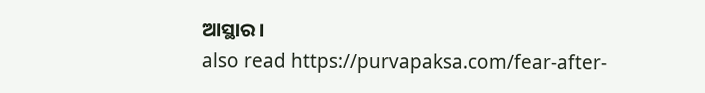ଆସ୍ଥାର।
also read https://purvapaksa.com/fear-after-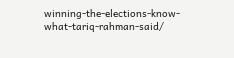winning-the-elections-know-what-tariq-rahman-said/